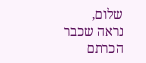שלום,
נראה שכבר הכרתם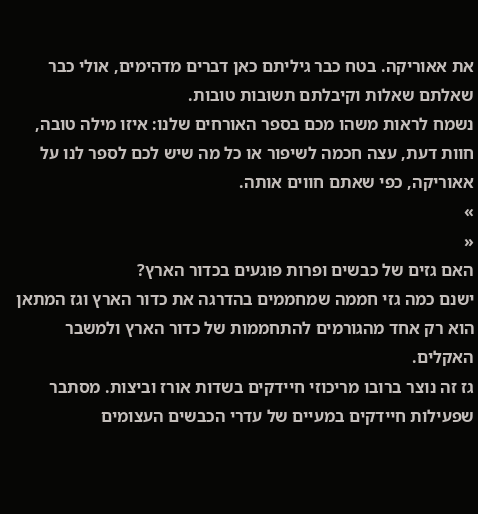את אאוריקה. בטח כבר גיליתם כאן דברים מדהימים, אולי כבר שאלתם שאלות וקיבלתם תשובות טובות.
נשמח לראות משהו מכם בספר האורחים שלנו: איזו מילה טובה, חוות דעת, עצה חכמה לשיפור או כל מה שיש לכם לספר לנו על אאוריקה, כפי שאתם חווים אותה.
»
«
האם גזים של כבשים ופרות פוגעים בכדור הארץ?
ישנם כמה גזי חממה שמחממים בהדרגה את כדור הארץ וגז המתאן הוא רק אחד מהגורמים להתחממות של כדור הארץ ולמשבר האקלים.
גז זה נוצר ברובו מריכוזי חיידקים בשדות אורז וביצות. מסתבר שפעילות חיידקים במעיים של עדרי הכבשים העצומים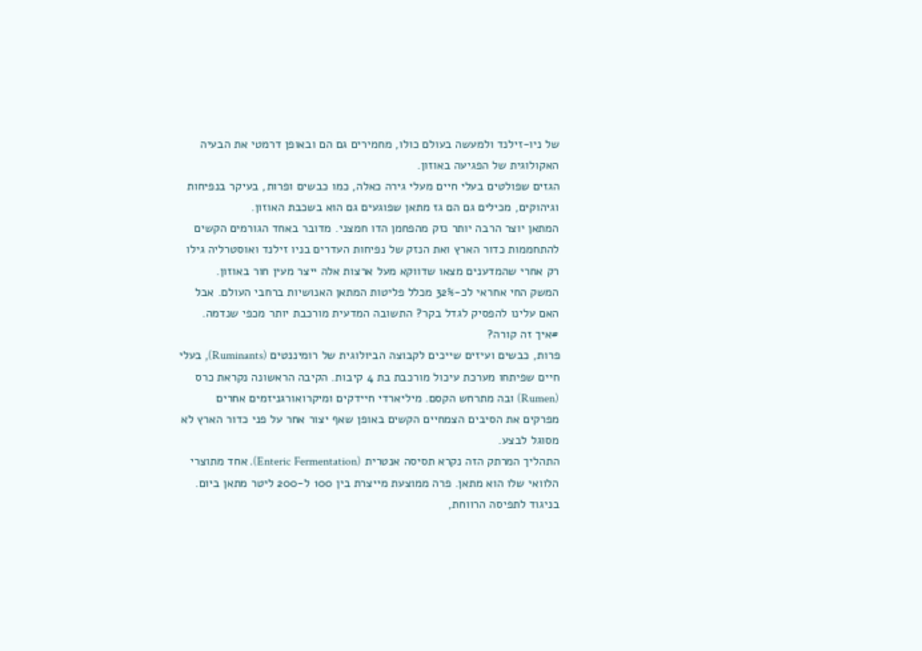של ניו-זילנד ולמעשה בעולם כולו, מחמירים גם הם ובאופן דרמטי את הבעיה האקולוגית של הפגיעה באוזון.
הגזים שפולטים בעלי חיים מעלי גירה כאלה, כמו כבשים ופרות, בעיקר בנפיחות וגיהוקים, מכילים גם הם גז מתאן שפוגעים גם הוא בשכבת האוזון.
המתאן יוצר הרבה יותר נזק מהפחמן הדו חמצני. מדובר באחד הגורמים הקשים להתחממות כדור הארץ ואת הנזק של נפיחות העדרים בניו זילנד ואוסטרליה גילו רק אחרי שהמדענים מצאו שדווקא מעל ארצות אלה ייצר מעין חור באוזון.
המשק החי אחראי לכ-32% מכלל פליטות המתאן האנושיות ברחבי העולם. אבל האם עלינו להפסיק לגדל בקר? התשובה המדעית מורכבת יותר מכפי שנדמה.
#איך זה קורה?
פרות, כבשים ועיזים שייכים לקבוצה הביולוגית של רומיננטים (Ruminants), בעלי חיים שפיתחו מערכת עיכול מורכבת בת 4 קיבות. הקיבה הראשונה נקראת כרס (Rumen) ובה מתרחש הקסם. מיליארדי חיידקים ומיקרואורגניזמים אחרים מפרקים את הסיבים הצמחיים הקשים באופן שאף יצור אחר על פני כדור הארץ לא מסוגל לבצע.
התהליך המרתק הזה נקרא תסיסה אנטרית (Enteric Fermentation). אחד מתוצרי הלוואי שלו הוא מתאן. פרה ממוצעת מייצרת בין 100 ל-200 ליטר מתאן ביום. בניגוד לתפיסה הרווחת,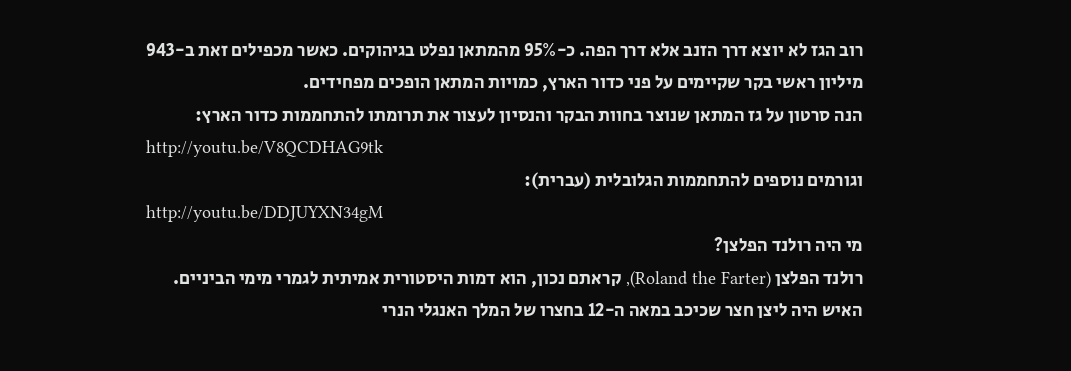רוב הגז לא יוצא דרך הזנב אלא דרך הפה. כ-95% מהמתאן נפלט בגיהוקים. כאשר מכפילים זאת ב-943 מיליון ראשי בקר שקיימים על פני כדור הארץ, כמויות המתאן הופכים מפחידים.
הנה סרטון על גז המתאן שנוצר בחוות הבקר והנסיון לעצור את תרומתו להתחממות כדור הארץ:
http://youtu.be/V8QCDHAG9tk
וגורמים נוספים להתחממות הגלובלית (עברית):
http://youtu.be/DDJUYXN34gM
מי היה רולנד הפלצן?
רולנד הפלצן (Roland the Farter), קראתם נכון, הוא דמות היסטורית אמיתית לגמרי מימי הביניים. האיש היה ליצן חצר שכיכב במאה ה-12 בחצרו של המלך האנגלי הנרי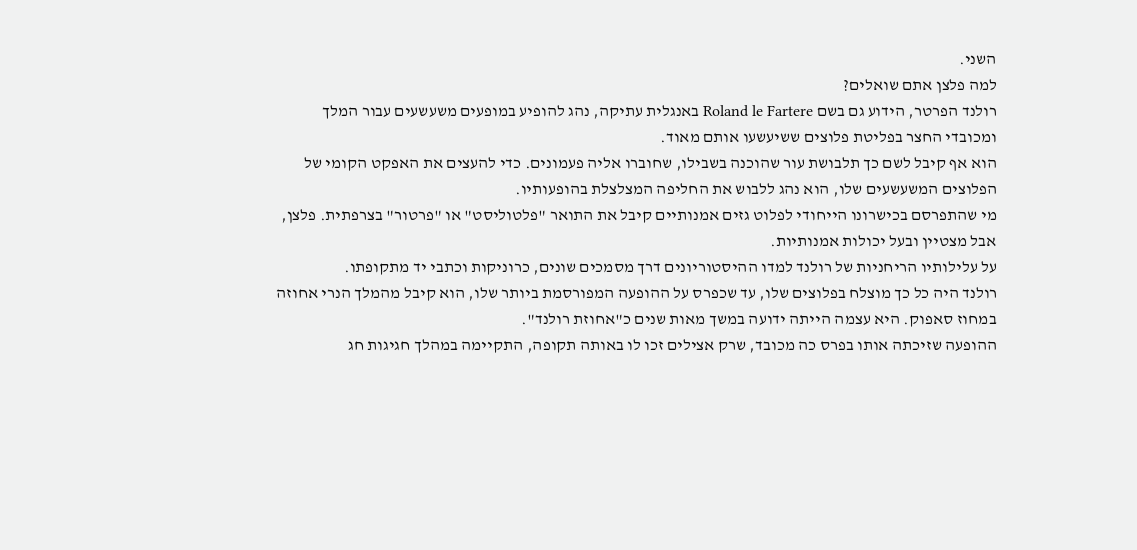השני.
למה פלצן אתם שואלים?
רולנד הפרטר, הידוע גם בשם Roland le Fartere באנגלית עתיקה, נהג להופיע במופעים משעשעים עבור המלך ומכובדי החצר בפליטת פלוצים ששיעשעו אותם מאוד.
הוא אף קיבל לשם כך תלבושת עור שהוכנה בשבילו, שחוברו אליה פעמונים. כדי להעצים את האפקט הקומי של הפלוצים המשעשעים שלו, הוא נהג ללבוש את החליפה המצלצלת בהופעותיו.
מי שהתפרסם בכישרונו הייחודי לפלוט גזים אמנותיים קיבל את התואר "פלטוליסט" או "פרטור" בצרפתית. פלצן, אבל מצטיין ובעל יכולות אמנותיות.
על עלילותיו הריחניות של רולנד למדו ההיסטוריונים דרך מסמכים שונים, כרוניקות וכתבי יד מתקופתו.
רולנד היה כל כך מוצלח בפלוצים שלו, עד שכפרס על ההופעה המפורסמת ביותר שלו, הוא קיבל מהמלך הנרי אחוזה במחוז סאפוק. היא עצמה הייתה ידועה במשך מאות שנים כ"אחוזת רולנד".
ההופעה שזיכתה אותו בפרס כה מכובד, שרק אצילים זכו לו באותה תקופה, התקיימה במהלך חגיגות חג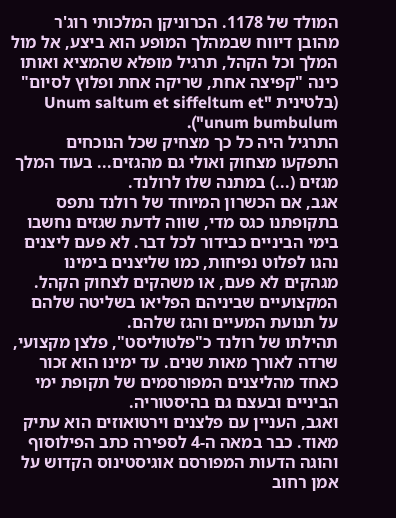המולד של 1178. הכרוניקן המלכותי רוג'ר מהובן דיווח שבמהלך המופע הוא ביצע, אל מול המלך וכל הקהל, תרגיל מופלא שהמציא ואותו כינה "קפיצה אחת, שריקה אחת ופלוץ לסיום" (בלטינית "Unum saltum et siffeltum et unum bumbulum").
התרגיל היה כל כך מצחיק שכל הנוכחים התפקעו מצחוק ואולי גם מהגזים... בעוד המלך מגזים (...) במתנה שלו לרולנד.
אגב, אם הכשרון המיוחד של רולנד נתפס בתקופתנו כגס מדי, שווה לדעת שגזים נחשבו בימי הביניים כבידור לכל דבר. לא פעם ליצנים נהגו לפלוט נפיחות, כמו שליצנים בימינו מגהקים לא פעם, או משהקים לצחוק הקהל. המקצועיים שביניהם הפליאו בשליטה שלהם על תנועת המעיים והגז שלהם.
תהילתו של רולנד כ"פלטוליסט", פלצן מקצועי, שרדה לאורך מאות שנים. עד ימינו הוא זכור כאחד מהליצנים המפורסמים של תקופת ימי הביניים ובעצם גם בהיסטוריה.
ואגב, העניין עם פלצנים וירטואוזים הוא עתיק מאוד. כבר במאה ה-4 לספירה כתב הפילוסוף והוגה הדעות המפורסם אוגיסטינוס הקדוש על אמן רחוב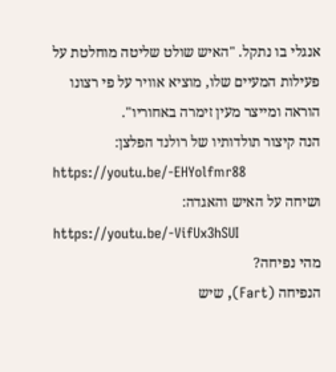אנגלי בו נתקל. "האיש שולט שליטה מוחלטת על פעילות המעיים שלו, מוציא אוויר על פי רצונו הוראה ומייצר מעין זימרה באחוריו".
הנה קיצור תולדותיו של רולנד הפלצן:
https://youtu.be/-EHYolfmr88
ושיחה על האיש והאגדה:
https://youtu.be/-VifUx3hSUI
מהי נפיחה?
הנפיחה (Fart), שיש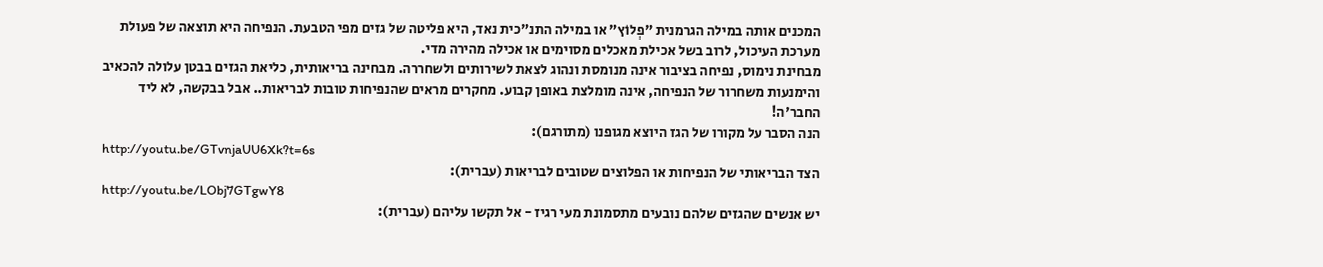המכנים אותה במילה הגרמנית "פְלוֹץ" או במילה התנ"כית נאד, היא פליטה של גזים מפי הטבעת. הנפיחה היא תוצאה של פעולת מערכת העיכול, לרוב בשל אכילת מאכלים מסוימים או אכילה מהירה מדי.
מבחינת נימוס, נפיחה בציבור אינה מנומסת ונהוג לצאת לשירותים ולשחררה. מבחינה בריאותית, כליאת הגזים בבטן עלולה להכאיב והימנעות משחרור של הנפיחה, אינה מומלצת באופן קבוע. מחקרים מראים שהנפיחות טובות לבריאות.. אבל בבקשה, לא ליד החבר'ה!
הנה הסבר על מקורו של הגז היוצא מגופנו (מתורגם):
http://youtu.be/GTvnjaUU6Xk?t=6s
הצד הבריאותי של הנפיחות או הפלוצים שטובים לבריאות (עברית):
http://youtu.be/LObj7GTgwY8
יש אנשים שהגזים שלהם נובעים מתסמונת מעי רגיז - אל תקשו עליהם (עברית):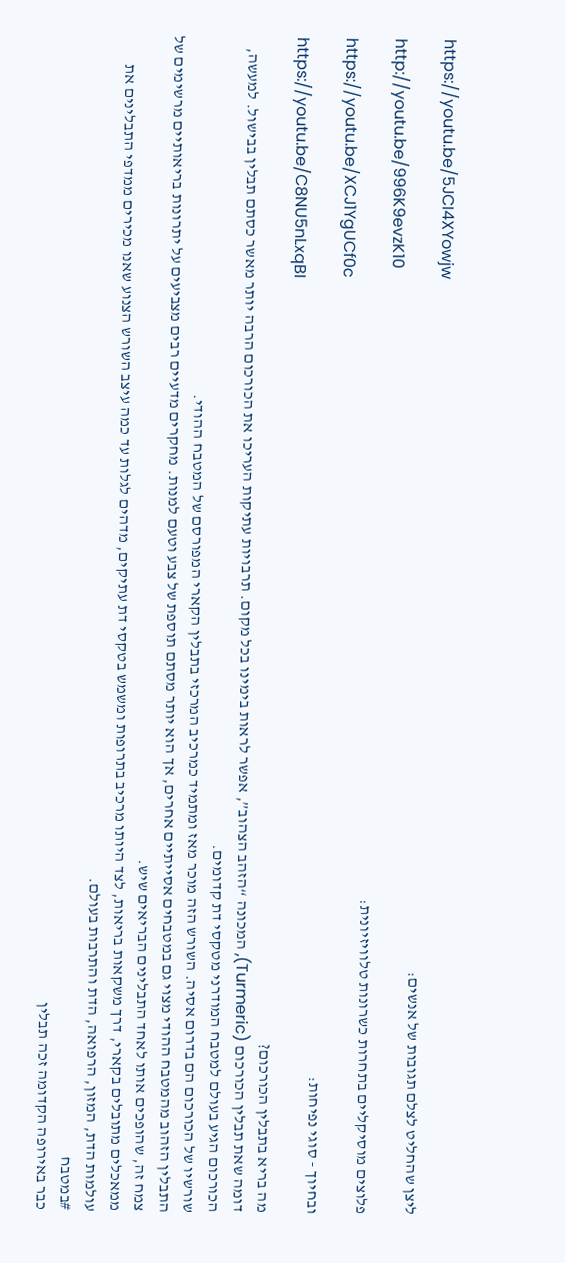https://youtu.be/5JCI4XYowjw
ליצן שהחליט לצלם תגובות של אנשים:
http://youtu.be/996K9evzK10
פלוצים מוסיקליים בתחרות כשרונות טלוויזיונית:
https://youtu.be/XCJ1YgUCf0c
ובחיוך - סוגי נפיחות:
https://youtu.be/C8NU5nLxqBI
מה בריא בתבלין הכורכום?
דומה שאת תבלין הכורכום (Turmeric), המכונה “הזהב הצהוב”, אפשר לראות בימינו בכל מקום. תרבויות עתיקות העריכו את הכורכום הרבה יותר מאשר כסתם תבלין בבישול. למעשה, הכורכום הגיע בעולם למטבח המודרני מטקסי דת קדומים.
שורשיו של הכורכום הם בדרום אסיה. השורש הזה מוכר מאז ומתמיד כמרכיב המרכזי בתבלין הקארי המפורסם של המטבח ההודי.
התבלין הזהוב מהמטבח ההודי מצוי גם במטבחים אסייתיים אחרים, אך הוא יותר מסתם תוספת של צבע וטעם למנות. מחקרים מדעיים רבים מצביעים על יתרונות בריאותיים מרשימים של צמח זה, שהופכים אותו לאחד התבלינים הבריאים שיש.
ממאכלים מתובלים בקארי, דרך משקאות בריאות, לצד היותו מרכיב בתרופות ומשמש בטקסי דת עתיקים, מדהים לגלות עד כמה עיצב השורש הצנוע שאנו מכירים ממדפי התבלינים את עולמות הדת, המזון, הרפואה, הדת והתרבות בעולם.
#במטבח
כבר באירופה הקדומה זכה תבלין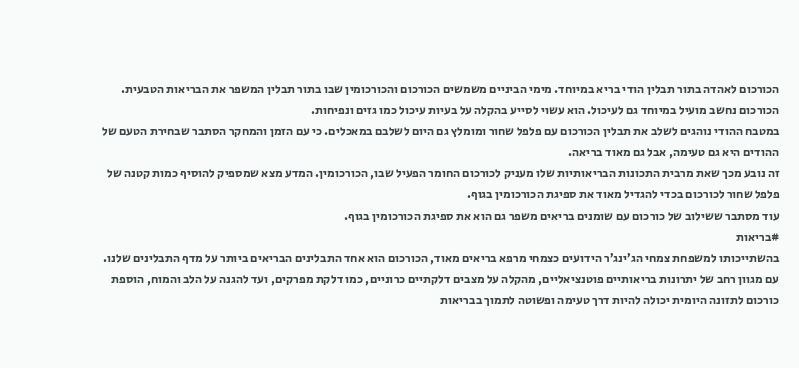הכורכום לאהדה בתור תבלין הודי בריא במיוחד. מימי הביניים משמשים הכורכום והכורכומין שבו בתור תבלין המשפר את הבריאות הטבעית.
הכורכום נחשב מועיל במיוחד גם לעיכול. הוא עשוי לסייע בהקלה על בעיות עיכול כמו גזים ונפיחות.
במטבח ההודי נוהגים לשלב את תבלין הכורכום עם פלפל שחור ומומלץ גם היום לשלבם במאכלים. כי עם הזמן והמחקר הסתבר שבחירת הטעם של ההודים היא גם טעימה, אבל גם מאוד בריאה.
זה נובע מכך שאת מרבית התכונות הבריאותיות שלו מעניק לכורכום החומר הפעיל שבו, הכורכומין. המדע מצא שמספיק להוסיף כמות קטנה של פלפל שחור לכורכום בכדי להגדיל מאוד את ספיגת הכורכומין בגוף.
עוד מסתבר ששילוב של כורכום עם שומנים בריאים משפר גם הוא את ספיגת הכורכומין בגוף.
#בריאות
בהשתייכותו למשפחת צמחי הג’ינג’ר הידועים כצמחי מרפא בריאים מאוד, הכורכום הוא אחד התבלינים הבריאים ביותר על מדף התבלינים שלנו.
עם מגוון רחב של יתרונות בריאותיים פוטנציאליים, מהקלה על מצבים דלקתיים כרוניים, כמו דלקת מפרקים, ועד להגנה על הלב והמוח, הוספת כורכום לתזונה היומית יכולה להיות דרך טעימה ופשוטה לתמוך בבריאות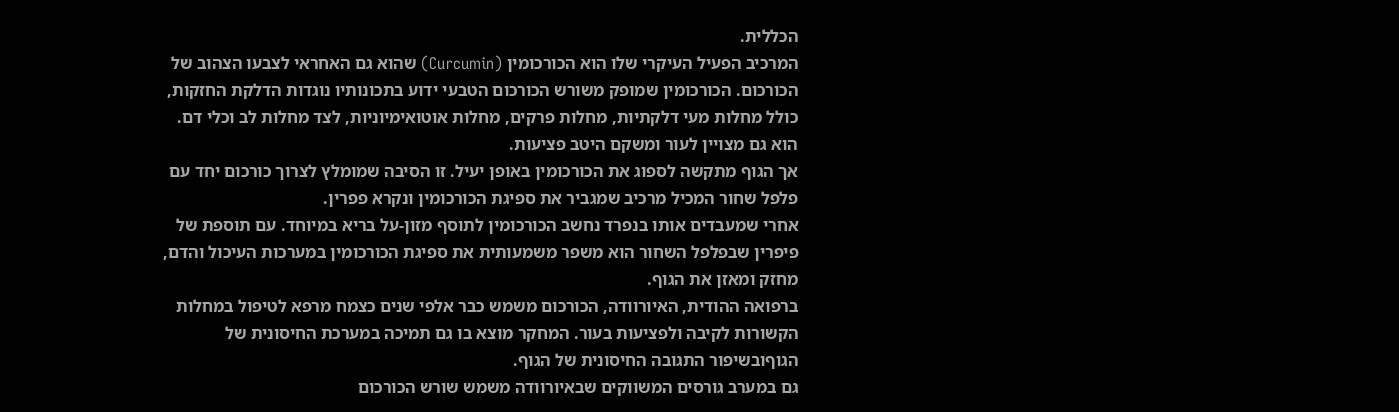הכללית.
המרכיב הפעיל העיקרי שלו הוא הכורכומין (Curcumin) שהוא גם האחראי לצבעו הצהוב של הכורכום. הכורכומין שמופק משורש הכורכום הטבעי ידוע בתכונותיו נוגדות הדלקת החזקות, כולל מחלות מעי דלקתיות, מחלות פרקים, מחלות אוטואימיוניות, לצד מחלות לב וכלי דם. הוא גם מצויין לעור ומשקם היטב פציעות.
אך הגוף מתקשה לספוג את הכורכומין באופן יעיל. זו הסיבה שמומלץ לצרוך כורכום יחד עם פלפל שחור המכיל מרכיב שמגביר את ספיגת הכורכומין ונקרא פפרין.
אחרי שמעבדים אותו בנפרד נחשב הכורכומין לתוסף מזון-על בריא במיוחד. עם תוספת של פיפרין שבפלפל השחור הוא משפר משמעותית את ספיגת הכורכומין במערכות העיכול והדם, מחזק ומאזן את הגוף.
ברפואה ההודית, האיורוודה, הכורכום משמש כבר אלפי שנים כצמח מרפא לטיפול במחלות הקשורות לקיבה ולפציעות בעור. המחקר מוצא בו גם תמיכה במערכת החיסונית של הגוףובשיפור התגובה החיסונית של הגוף.
גם במערב גורסים המשווקים שבאיורוודה משמש שורש הכורכום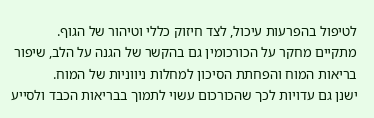לטיפול בהפרעות עיכול, לצד חיזוק כללי וטיהור של הגוף.
מתקיים מחקר על הכורכומין גם בהקשר של הגנה על הלב, שיפור בריאות המוח והפחתת הסיכון למחלות ניווניות של המוח.
ישנן גם עדויות לכך שהכורכום עשוי לתמוך בבריאות הכבד ולסייע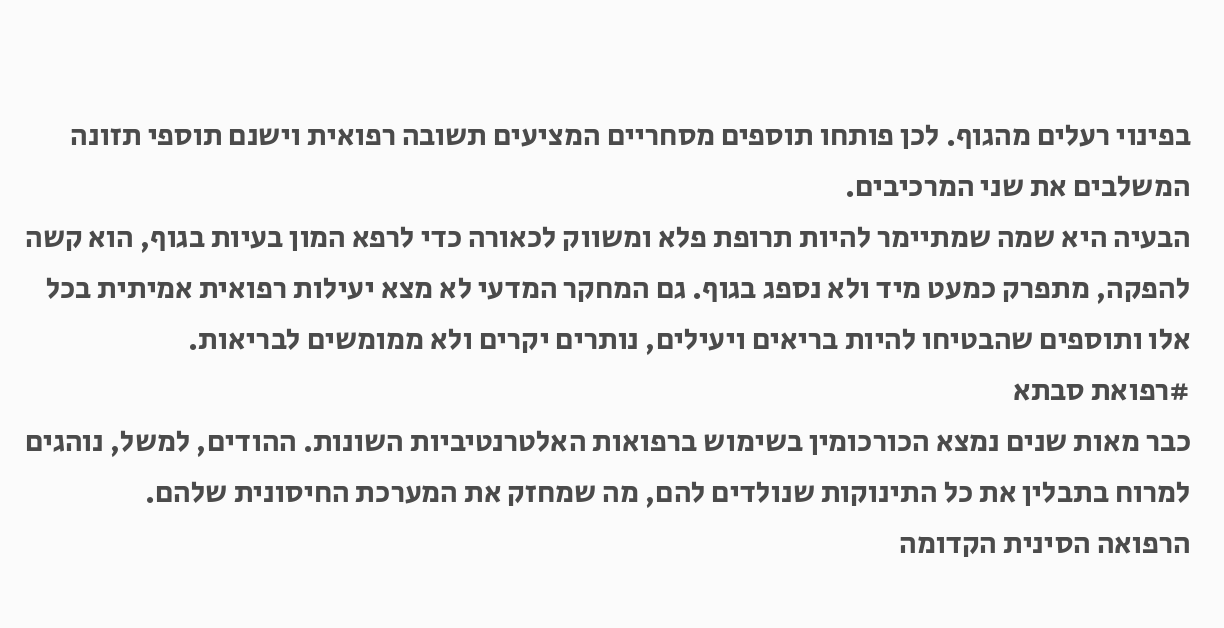בפינוי רעלים מהגוף. לכן פותחו תוספים מסחריים המציעים תשובה רפואית וישנם תוספי תזונה המשלבים את שני המרכיבים.
הבעיה היא שמה שמתיימר להיות תרופת פלא ומשווק לכאורה כדי לרפא המון בעיות בגוף, הוא קשה להפקה, מתפרק כמעט מיד ולא נספג בגוף. גם המחקר המדעי לא מצא יעילות רפואית אמיתית בכל אלו ותוספים שהבטיחו להיות בריאים ויעילים, נותרים יקרים ולא ממומשים לבריאות.
#רפואת סבתא
כבר מאות שנים נמצא הכורכומין בשימוש ברפואות האלטרנטיביות השונות. ההודים, למשל, נוהגים למרוח בתבלין את כל התינוקות שנולדים להם, מה שמחזק את המערכת החיסונית שלהם.
הרפואה הסינית הקדומה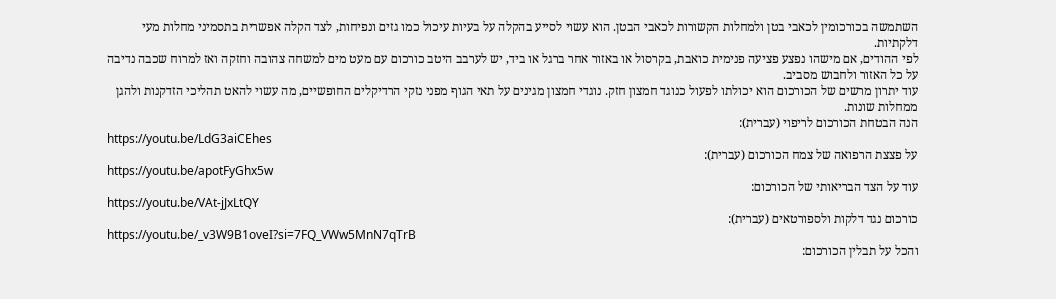השתמשה בכורכומין לכאבי בטן ולמחלות הקשורות לכאבי הבטן. הוא עשוי לסייע בהקלה על בעיות עיכול כמו גזים ונפיחות, לצד הקלה אפשרית בתסמיני מחלות מעי דלקתיות.
לפי ההודים, אם מישהו נפצע פציעה פנימית כואבת, בקרסול או באזור אחר ברגל או ביד, יש לערבב היטב כורכום עם מעט מים למשחה צהובה וחזקה ואז למרוח שכבה נדיבה על כל האזור ולחבוש מסביב.
עוד יתרון מרשים של הכורכום הוא יכולתו לפעול כנוגד חמצון חזק. נוגדי חמצון מגינים על תאי הגוף מפני נזקי הרדיקלים החופשיים, מה עשוי להאט תהליכי הזדקנות ולהגן ממחלות שונות.
הנה הבטחת הכורכום לריפוי (עברית):
https://youtu.be/LdG3aiCEhes
על פצצת הרפואה של צמח הכורכום (עברית):
https://youtu.be/apotFyGhx5w
עוד על הצד הבריאותי של הכורכום:
https://youtu.be/VAt-jJxLtQY
כורכום נגד דלקות ולספורטאים (עברית):
https://youtu.be/_v3W9B1oveI?si=7FQ_VWw5MnN7qTrB
והכל על תבלין הכורכום: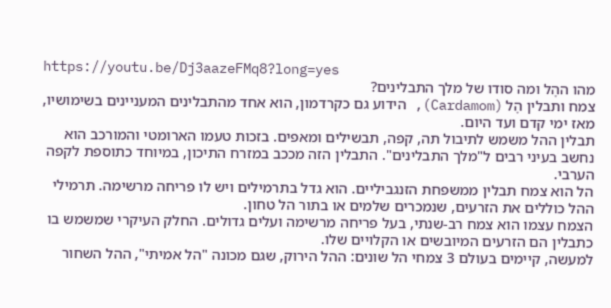https://youtu.be/Dj3aazeFMq8?long=yes
מהו ההֶל ומה סודו של מלך התבלינים?
צמח ותבלין הֶל (Cardamom), הידוע גם כקרדמון, הוא אחד מהתבלינים המעניינים בשימושיו, מאז ימי קדם ועד היום.
תבלין ההל משמש לתיבול תה, קפה, תבשילים ומאפים. בזכות טעמו הארומטי והמורכב הוא נחשב בעיני רבים ל"מלך התבלינים". התבלין הזה מככב במזרח התיכון, במיוחד כתוספת לקפה הערבי.
הל הוא צמח תבלין ממשפחת הזנגביליים. הוא גדל בתרמילים ויש לו פריחה מרשימה. תרמילי ההל כוללים את הזרעים, שנמכרים שלמים או בתור הל טחון.
הצמח עצמו הוא צמח רב-שנתי, בעל פריחה מרשימה ועלים גדולים. החלק העיקרי שמשמש בו כתבלין הם הזרעים המיובשים או הקלויים שלו.
למעשה, קיימים בעולם 3 צמחי הל שונים: ההל הירוק, שגם מכונה "הל אמיתי", ההל השחור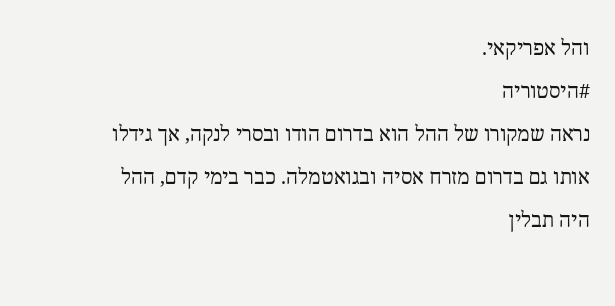והל אפריקאי.
#היסטוריה
נראה שמקורו של ההל הוא בדרום הודו ובסרי לנקה, אך גידלו אותו גם בדרום מזרח אסיה ובגואטמלה. כבר בימי קדם, ההל היה תבלין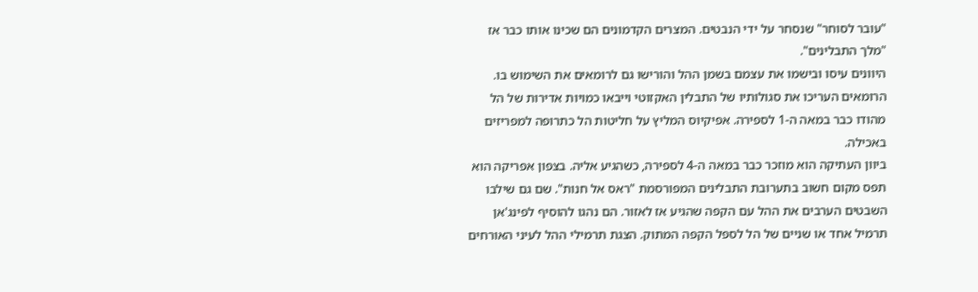"עובר לסוחר" שנסחר על ידי הנבטים. המצרים הקדמונים הם שכינו אותו כבר אז "מלך התבלינים".
היוונים עיסו ובישמו את עצמם בשמן ההל והורישו גם לרומאים את השימוש בו. הרומאים העריכו את סגולותיו של התבלין האקזוטי וייבאו כמויות אדירות של הל מהודו כבר במאה ה-1 לספירה. אפיקיוס המליץ על חליטות הל כתרופה למפריזים באכילה.
ביוון העתיקה הוא מוזכר כבר במאה ה-4 לספירה, כשהגיע אליה. בצפון אפריקה הוא תפס מקום חשוב בתערובת התבלינים המפורסמת "ראס אל חנות". שם גם שילבו השבטים הערבים את ההל עם הקפה שהגיע אז לאזור. הם נהגו להוסיף לפינג'אן תרמיל אחד או שניים של הל לספל הקפה המתוק. הצגת תרמילי ההל לעיני האורחים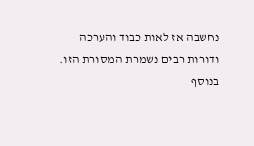נחשבה אז לאות כבוד והערכה ודורות רבים נשמרת המסורת הזו.
בנוסף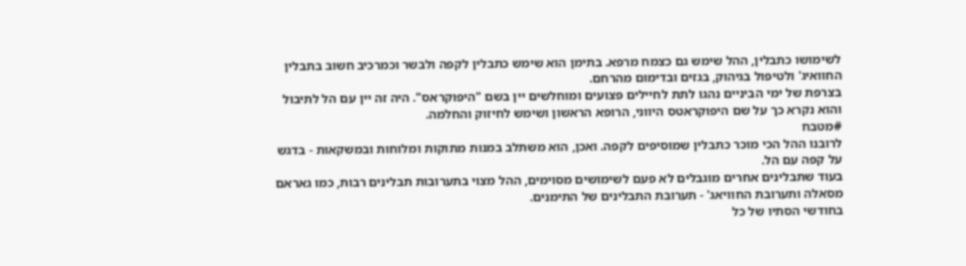לשימושו כתבלין, ההל שימש גם כצמח מרפא. בתימן הוא שימש כתבלין לקפה ולבשר וכמרכיב חשוב בתבלין החוואיג' ולטיפול בגיהוק, בגזים ובדימום מהרחם.
בצרפת של ימי הביניים נהגו לתת לחיילים פצועים ומוחלשים יין בשם "היפוקראס". היה זה יין עם הל לתיבול והוא נקרא כך על שם היפוקראטס היווני, הרופא הראשון ושימש לחיזוק והחלמה.
#מטבח
לרובנו ההל הכי מוכר כתבלין שמוסיפים לקפה. ואכן, הוא משתלב במנות מתוקות ומלוחות ובמשקאות - בדגש על קפה עם הל.
בעוד שתבלינים אחרים מוגבלים לא פעם לשימושים מסוימים, ההל מצוי בתערובות תבלינים רבות, כמו גאראם מסאלה ותערובת החוויאג' - תערובת התבלינים של התימנים.
בחודשי הסתיו של כל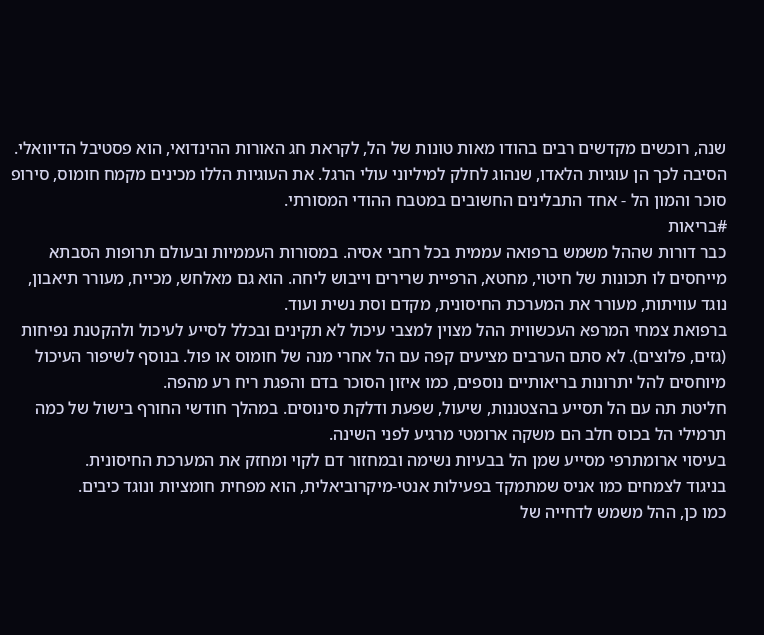שנה, רוכשים מקדשים רבים בהודו מאות טונות של הל, לקראת חג האורות ההינדואי, הוא פסטיבל הדיוואלי. הסיבה לכך הן עוגיות הלאדו, שנהוג לחלק למיליוני עולי הרגל. את העוגיות הללו מכינים מקמח חומוס, סירופ סוכר והמון הל - אחד התבלינים החשובים במטבח ההודי המסורתי.
#בריאות
כבר דורות שההל משמש ברפואה עממית בכל רחבי אסיה. במסורות העממיות ובעולם תרופות הסבתא מייחסים לו תכונות של חיטוי, מחטא, הרפיית שרירים וייבוש ליחה. הוא גם מאלחש, מכייח, מעורר תיאבון, נוגד עוויתות, מעורר את המערכת החיסונית, מקדם וסת נשית ועוד.
ברפואת צמחי המרפא העכשווית ההל מצוין למצבי עיכול לא תקינים ובכלל לסייע לעיכול ולהקטנת נפיחות (גזים, פלוצים). לא סתם הערבים מציעים קפה עם הל אחרי מנה של חומוס או פול. בנוסף לשיפור העיכול מיוחסים להל יתרונות בריאותיים נוספים, כמו איזון הסוכר בדם והפגת ריח רע מהפה.
חליטת תה עם הל תסייע בהצטננות, שיעול, שפעת ודלקת סינוסים. במהלך חודשי החורף בישול של כמה תרמילי הל בכוס חלב הם משקה ארומטי מרגיע לפני השינה.
בעיסוי ארומתרפי מסייע שמן הל בבעיות נשימה ובמחזור דם לקוי ומחזק את המערכת החיסונית.
בניגוד לצמחים כמו אניס שמתמקד בפעילות אנטי-מיקרוביאלית, הוא מפחית חומציות ונוגד כיבים.
כמו כן, ההל משמש לדחייה של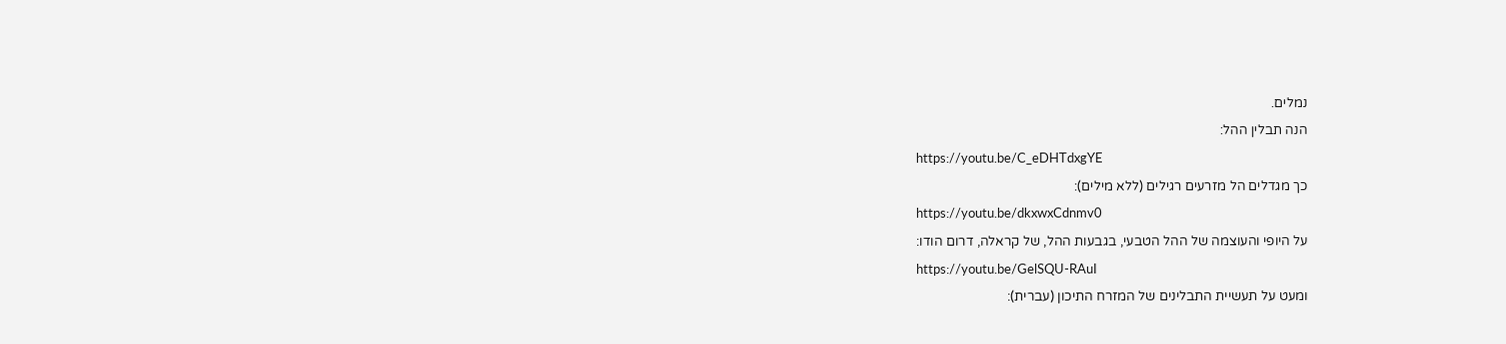נמלים.
הנה תבלין ההל:
https://youtu.be/C_eDHTdxgYE
כך מגדלים הל מזרעים רגילים (ללא מילים):
https://youtu.be/dkxwxCdnmv0
על היופי והעוצמה של ההל הטבעי, בגבעות ההל, של קראלה, דרום הודו:
https://youtu.be/GelSQU-RAuI
ומעט על תעשיית התבלינים של המזרח התיכון (עברית):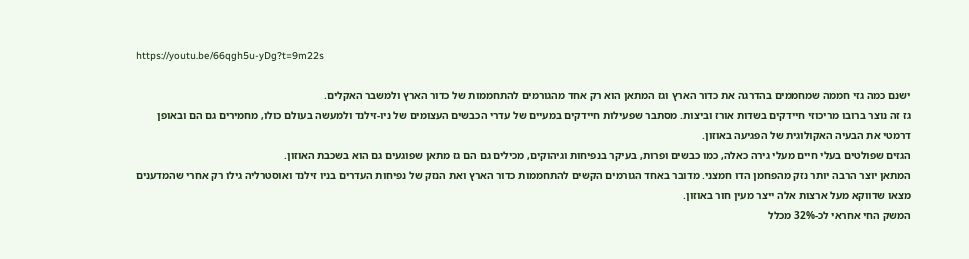https://youtu.be/66qgh5u-yDg?t=9m22s

ישנם כמה גזי חממה שמחממים בהדרגה את כדור הארץ וגז המתאן הוא רק אחד מהגורמים להתחממות של כדור הארץ ולמשבר האקלים.
גז זה נוצר ברובו מריכוזי חיידקים בשדות אורז וביצות. מסתבר שפעילות חיידקים במעיים של עדרי הכבשים העצומים של ניו-זילנד ולמעשה בעולם כולו, מחמירים גם הם ובאופן דרמטי את הבעיה האקולוגית של הפגיעה באוזון.
הגזים שפולטים בעלי חיים מעלי גירה כאלה, כמו כבשים ופרות, בעיקר בנפיחות וגיהוקים, מכילים גם הם גז מתאן שפוגעים גם הוא בשכבת האוזון.
המתאן יוצר הרבה יותר נזק מהפחמן הדו חמצני. מדובר באחד הגורמים הקשים להתחממות כדור הארץ ואת הנזק של נפיחות העדרים בניו זילנד ואוסטרליה גילו רק אחרי שהמדענים מצאו שדווקא מעל ארצות אלה ייצר מעין חור באוזון.
המשק החי אחראי לכ-32% מכלל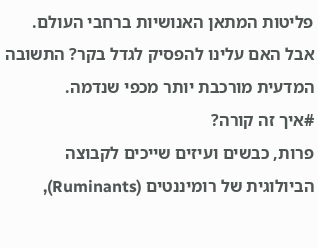פליטות המתאן האנושיות ברחבי העולם. אבל האם עלינו להפסיק לגדל בקר? התשובה המדעית מורכבת יותר מכפי שנדמה.
#איך זה קורה?
פרות, כבשים ועיזים שייכים לקבוצה הביולוגית של רומיננטים (Ruminants),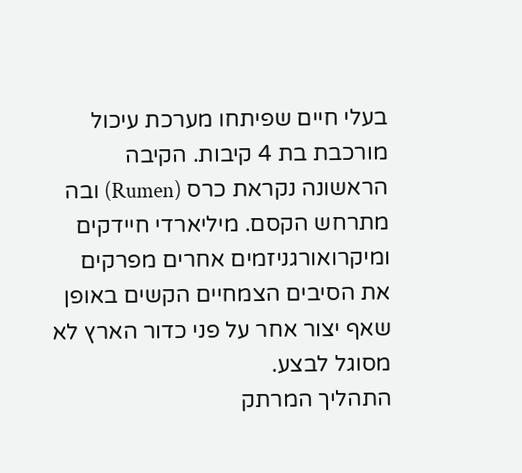בעלי חיים שפיתחו מערכת עיכול מורכבת בת 4 קיבות. הקיבה הראשונה נקראת כרס (Rumen) ובה מתרחש הקסם. מיליארדי חיידקים ומיקרואורגניזמים אחרים מפרקים את הסיבים הצמחיים הקשים באופן שאף יצור אחר על פני כדור הארץ לא מסוגל לבצע.
התהליך המרתק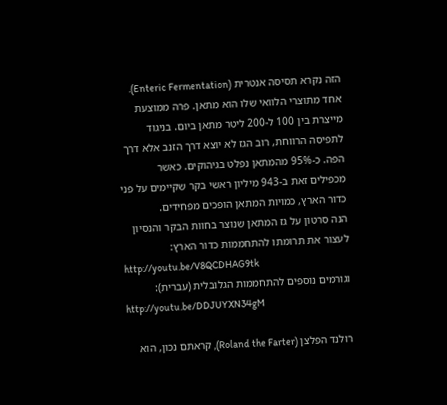הזה נקרא תסיסה אנטרית (Enteric Fermentation). אחד מתוצרי הלוואי שלו הוא מתאן. פרה ממוצעת מייצרת בין 100 ל-200 ליטר מתאן ביום. בניגוד לתפיסה הרווחת, רוב הגז לא יוצא דרך הזנב אלא דרך הפה. כ-95% מהמתאן נפלט בגיהוקים. כאשר מכפילים זאת ב-943 מיליון ראשי בקר שקיימים על פני כדור הארץ, כמויות המתאן הופכים מפחידים.
הנה סרטון על גז המתאן שנוצר בחוות הבקר והנסיון לעצור את תרומתו להתחממות כדור הארץ:
http://youtu.be/V8QCDHAG9tk
וגורמים נוספים להתחממות הגלובלית (עברית):
http://youtu.be/DDJUYXN34gM

רולנד הפלצן (Roland the Farter), קראתם נכון, הוא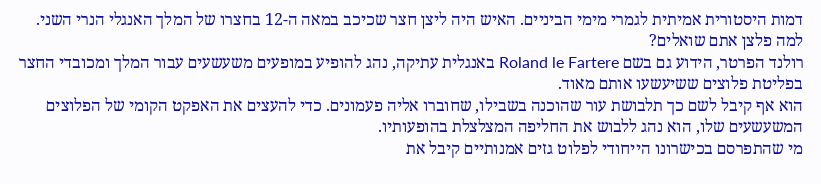דמות היסטורית אמיתית לגמרי מימי הביניים. האיש היה ליצן חצר שכיכב במאה ה-12 בחצרו של המלך האנגלי הנרי השני.
למה פלצן אתם שואלים?
רולנד הפרטר, הידוע גם בשם Roland le Fartere באנגלית עתיקה, נהג להופיע במופעים משעשעים עבור המלך ומכובדי החצר בפליטת פלוצים ששיעשעו אותם מאוד.
הוא אף קיבל לשם כך תלבושת עור שהוכנה בשבילו, שחוברו אליה פעמונים. כדי להעצים את האפקט הקומי של הפלוצים המשעשעים שלו, הוא נהג ללבוש את החליפה המצלצלת בהופעותיו.
מי שהתפרסם בכישרונו הייחודי לפלוט גזים אמנותיים קיבל את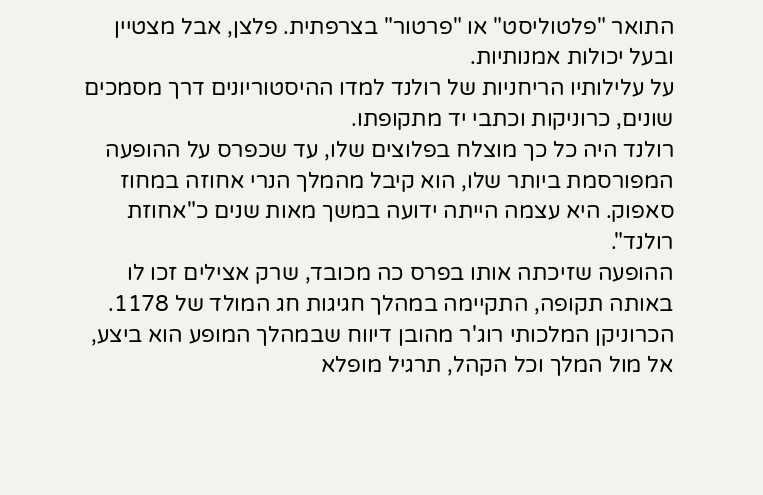התואר "פלטוליסט" או "פרטור" בצרפתית. פלצן, אבל מצטיין ובעל יכולות אמנותיות.
על עלילותיו הריחניות של רולנד למדו ההיסטוריונים דרך מסמכים שונים, כרוניקות וכתבי יד מתקופתו.
רולנד היה כל כך מוצלח בפלוצים שלו, עד שכפרס על ההופעה המפורסמת ביותר שלו, הוא קיבל מהמלך הנרי אחוזה במחוז סאפוק. היא עצמה הייתה ידועה במשך מאות שנים כ"אחוזת רולנד".
ההופעה שזיכתה אותו בפרס כה מכובד, שרק אצילים זכו לו באותה תקופה, התקיימה במהלך חגיגות חג המולד של 1178. הכרוניקן המלכותי רוג'ר מהובן דיווח שבמהלך המופע הוא ביצע, אל מול המלך וכל הקהל, תרגיל מופלא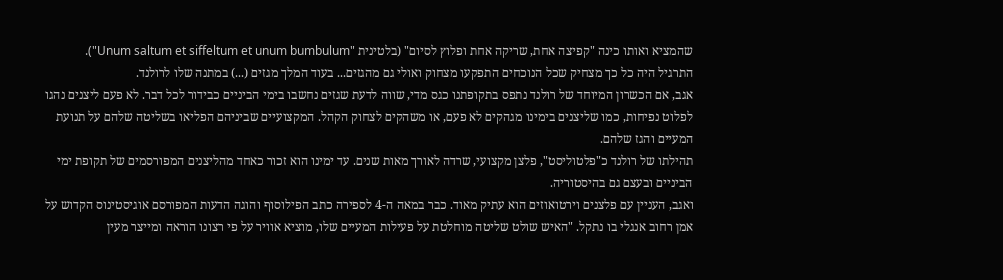שהמציא ואותו כינה "קפיצה אחת, שריקה אחת ופלוץ לסיום" (בלטינית "Unum saltum et siffeltum et unum bumbulum").
התרגיל היה כל כך מצחיק שכל הנוכחים התפקעו מצחוק ואולי גם מהגזים... בעוד המלך מגזים (...) במתנה שלו לרולנד.
אגב, אם הכשרון המיוחד של רולנד נתפס בתקופתנו כגס מדי, שווה לדעת שגזים נחשבו בימי הביניים כבידור לכל דבר. לא פעם ליצנים נהגו לפלוט נפיחות, כמו שליצנים בימינו מגהקים לא פעם, או משהקים לצחוק הקהל. המקצועיים שביניהם הפליאו בשליטה שלהם על תנועת המעיים והגז שלהם.
תהילתו של רולנד כ"פלטוליסט", פלצן מקצועי, שרדה לאורך מאות שנים. עד ימינו הוא זכור כאחד מהליצנים המפורסמים של תקופת ימי הביניים ובעצם גם בהיסטוריה.
ואגב, העניין עם פלצנים וירטואוזים הוא עתיק מאוד. כבר במאה ה-4 לספירה כתב הפילוסוף והוגה הדעות המפורסם אוגיסטינוס הקדוש על אמן רחוב אנגלי בו נתקל. "האיש שולט שליטה מוחלטת על פעילות המעיים שלו, מוציא אוויר על פי רצונו הוראה ומייצר מעין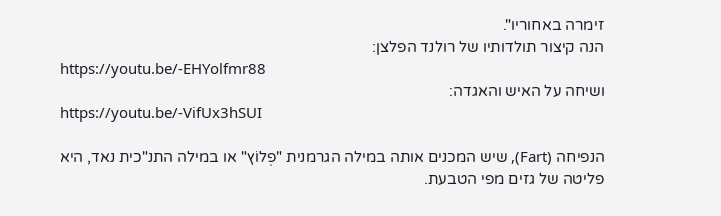זימרה באחוריו".
הנה קיצור תולדותיו של רולנד הפלצן:
https://youtu.be/-EHYolfmr88
ושיחה על האיש והאגדה:
https://youtu.be/-VifUx3hSUI

הנפיחה (Fart), שיש המכנים אותה במילה הגרמנית "פְלוֹץ" או במילה התנ"כית נאד, היא פליטה של גזים מפי הטבעת.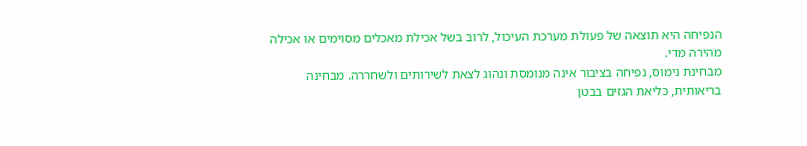הנפיחה היא תוצאה של פעולת מערכת העיכול, לרוב בשל אכילת מאכלים מסוימים או אכילה מהירה מדי.
מבחינת נימוס, נפיחה בציבור אינה מנומסת ונהוג לצאת לשירותים ולשחררה. מבחינה בריאותית, כליאת הגזים בבטן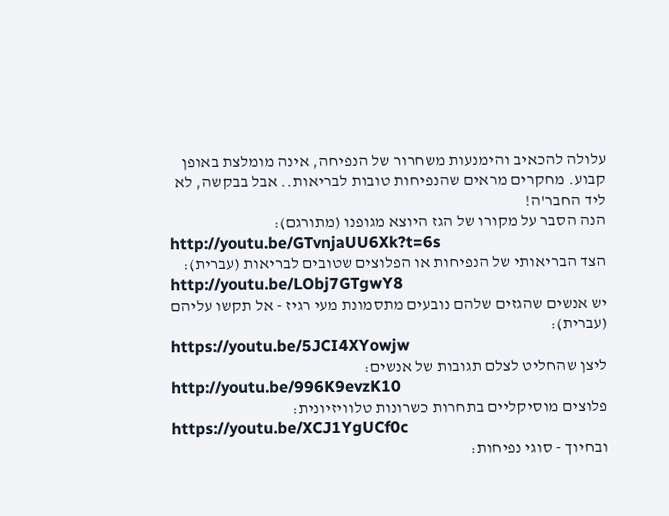עלולה להכאיב והימנעות משחרור של הנפיחה, אינה מומלצת באופן קבוע. מחקרים מראים שהנפיחות טובות לבריאות.. אבל בבקשה, לא ליד החבר'ה!
הנה הסבר על מקורו של הגז היוצא מגופנו (מתורגם):
http://youtu.be/GTvnjaUU6Xk?t=6s
הצד הבריאותי של הנפיחות או הפלוצים שטובים לבריאות (עברית):
http://youtu.be/LObj7GTgwY8
יש אנשים שהגזים שלהם נובעים מתסמונת מעי רגיז - אל תקשו עליהם (עברית):
https://youtu.be/5JCI4XYowjw
ליצן שהחליט לצלם תגובות של אנשים:
http://youtu.be/996K9evzK10
פלוצים מוסיקליים בתחרות כשרונות טלוויזיונית:
https://youtu.be/XCJ1YgUCf0c
ובחיוך - סוגי נפיחות: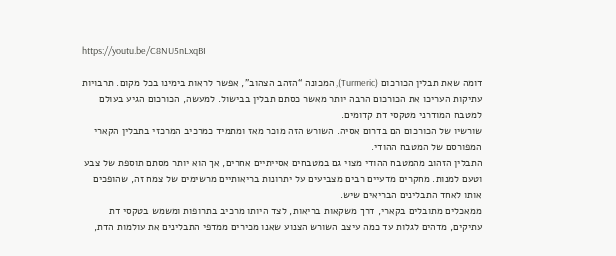https://youtu.be/C8NU5nLxqBI

דומה שאת תבלין הכורכום (Turmeric), המכונה “הזהב הצהוב”, אפשר לראות בימינו בכל מקום. תרבויות עתיקות העריכו את הכורכום הרבה יותר מאשר כסתם תבלין בבישול. למעשה, הכורכום הגיע בעולם למטבח המודרני מטקסי דת קדומים.
שורשיו של הכורכום הם בדרום אסיה. השורש הזה מוכר מאז ומתמיד כמרכיב המרכזי בתבלין הקארי המפורסם של המטבח ההודי.
התבלין הזהוב מהמטבח ההודי מצוי גם במטבחים אסייתיים אחרים, אך הוא יותר מסתם תוספת של צבע וטעם למנות. מחקרים מדעיים רבים מצביעים על יתרונות בריאותיים מרשימים של צמח זה, שהופכים אותו לאחד התבלינים הבריאים שיש.
ממאכלים מתובלים בקארי, דרך משקאות בריאות, לצד היותו מרכיב בתרופות ומשמש בטקסי דת עתיקים, מדהים לגלות עד כמה עיצב השורש הצנוע שאנו מכירים ממדפי התבלינים את עולמות הדת,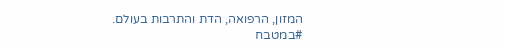המזון, הרפואה, הדת והתרבות בעולם.
#במטבח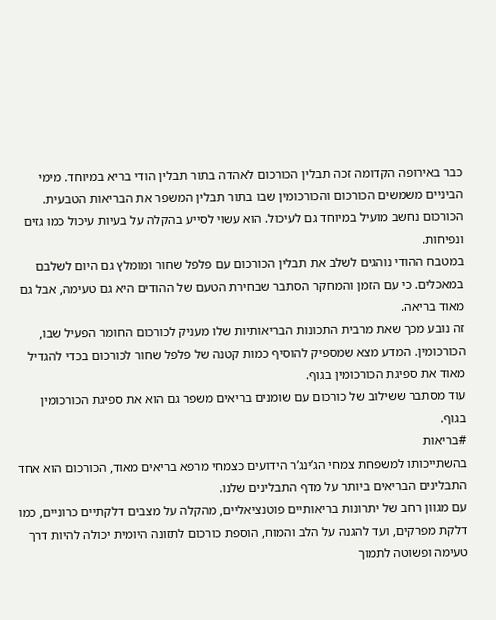כבר באירופה הקדומה זכה תבלין הכורכום לאהדה בתור תבלין הודי בריא במיוחד. מימי הביניים משמשים הכורכום והכורכומין שבו בתור תבלין המשפר את הבריאות הטבעית.
הכורכום נחשב מועיל במיוחד גם לעיכול. הוא עשוי לסייע בהקלה על בעיות עיכול כמו גזים ונפיחות.
במטבח ההודי נוהגים לשלב את תבלין הכורכום עם פלפל שחור ומומלץ גם היום לשלבם במאכלים. כי עם הזמן והמחקר הסתבר שבחירת הטעם של ההודים היא גם טעימה, אבל גם מאוד בריאה.
זה נובע מכך שאת מרבית התכונות הבריאותיות שלו מעניק לכורכום החומר הפעיל שבו, הכורכומין. המדע מצא שמספיק להוסיף כמות קטנה של פלפל שחור לכורכום בכדי להגדיל מאוד את ספיגת הכורכומין בגוף.
עוד מסתבר ששילוב של כורכום עם שומנים בריאים משפר גם הוא את ספיגת הכורכומין בגוף.
#בריאות
בהשתייכותו למשפחת צמחי הג’ינג’ר הידועים כצמחי מרפא בריאים מאוד, הכורכום הוא אחד התבלינים הבריאים ביותר על מדף התבלינים שלנו.
עם מגוון רחב של יתרונות בריאותיים פוטנציאליים, מהקלה על מצבים דלקתיים כרוניים, כמו דלקת מפרקים, ועד להגנה על הלב והמוח, הוספת כורכום לתזונה היומית יכולה להיות דרך טעימה ופשוטה לתמוך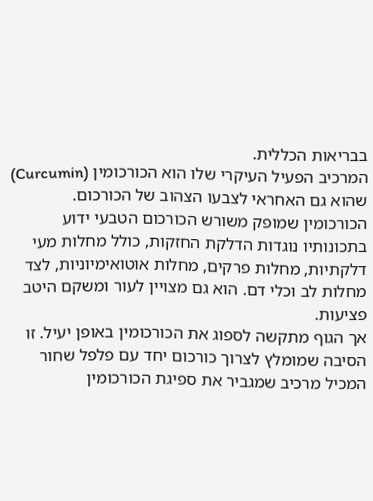בבריאות הכללית.
המרכיב הפעיל העיקרי שלו הוא הכורכומין (Curcumin) שהוא גם האחראי לצבעו הצהוב של הכורכום. הכורכומין שמופק משורש הכורכום הטבעי ידוע בתכונותיו נוגדות הדלקת החזקות, כולל מחלות מעי דלקתיות, מחלות פרקים, מחלות אוטואימיוניות, לצד מחלות לב וכלי דם. הוא גם מצויין לעור ומשקם היטב פציעות.
אך הגוף מתקשה לספוג את הכורכומין באופן יעיל. זו הסיבה שמומלץ לצרוך כורכום יחד עם פלפל שחור המכיל מרכיב שמגביר את ספיגת הכורכומין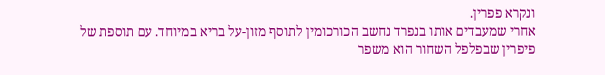ונקרא פפרין.
אחרי שמעבדים אותו בנפרד נחשב הכורכומין לתוסף מזון-על בריא במיוחד. עם תוספת של פיפרין שבפלפל השחור הוא משפר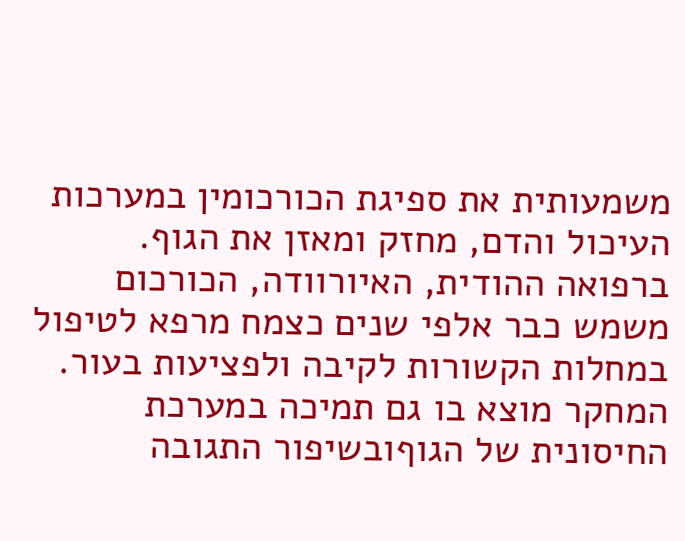משמעותית את ספיגת הכורכומין במערכות העיכול והדם, מחזק ומאזן את הגוף.
ברפואה ההודית, האיורוודה, הכורכום משמש כבר אלפי שנים כצמח מרפא לטיפול במחלות הקשורות לקיבה ולפציעות בעור. המחקר מוצא בו גם תמיכה במערכת החיסונית של הגוףובשיפור התגובה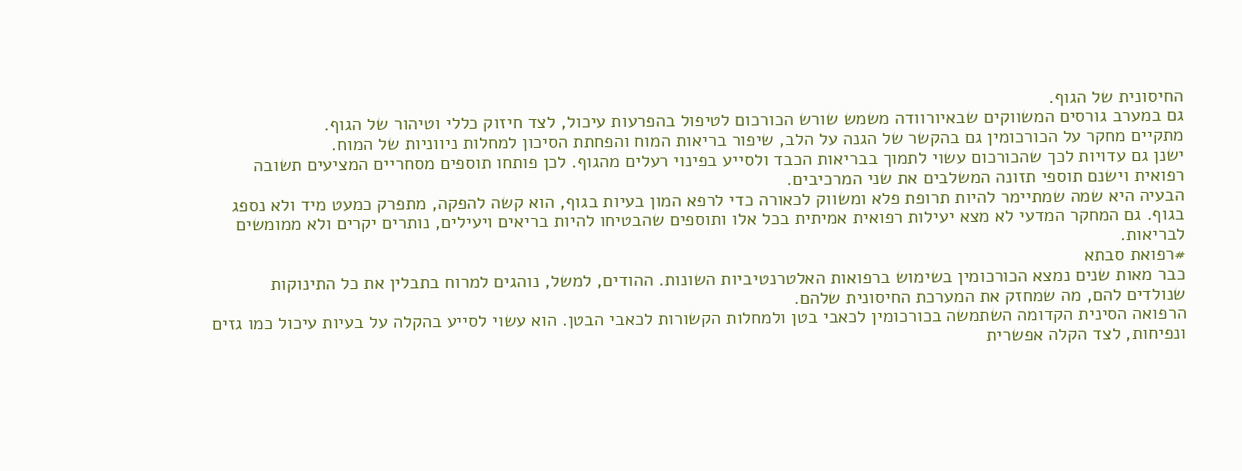החיסונית של הגוף.
גם במערב גורסים המשווקים שבאיורוודה משמש שורש הכורכום לטיפול בהפרעות עיכול, לצד חיזוק כללי וטיהור של הגוף.
מתקיים מחקר על הכורכומין גם בהקשר של הגנה על הלב, שיפור בריאות המוח והפחתת הסיכון למחלות ניווניות של המוח.
ישנן גם עדויות לכך שהכורכום עשוי לתמוך בבריאות הכבד ולסייע בפינוי רעלים מהגוף. לכן פותחו תוספים מסחריים המציעים תשובה רפואית וישנם תוספי תזונה המשלבים את שני המרכיבים.
הבעיה היא שמה שמתיימר להיות תרופת פלא ומשווק לכאורה כדי לרפא המון בעיות בגוף, הוא קשה להפקה, מתפרק כמעט מיד ולא נספג בגוף. גם המחקר המדעי לא מצא יעילות רפואית אמיתית בכל אלו ותוספים שהבטיחו להיות בריאים ויעילים, נותרים יקרים ולא ממומשים לבריאות.
#רפואת סבתא
כבר מאות שנים נמצא הכורכומין בשימוש ברפואות האלטרנטיביות השונות. ההודים, למשל, נוהגים למרוח בתבלין את כל התינוקות שנולדים להם, מה שמחזק את המערכת החיסונית שלהם.
הרפואה הסינית הקדומה השתמשה בכורכומין לכאבי בטן ולמחלות הקשורות לכאבי הבטן. הוא עשוי לסייע בהקלה על בעיות עיכול כמו גזים ונפיחות, לצד הקלה אפשרית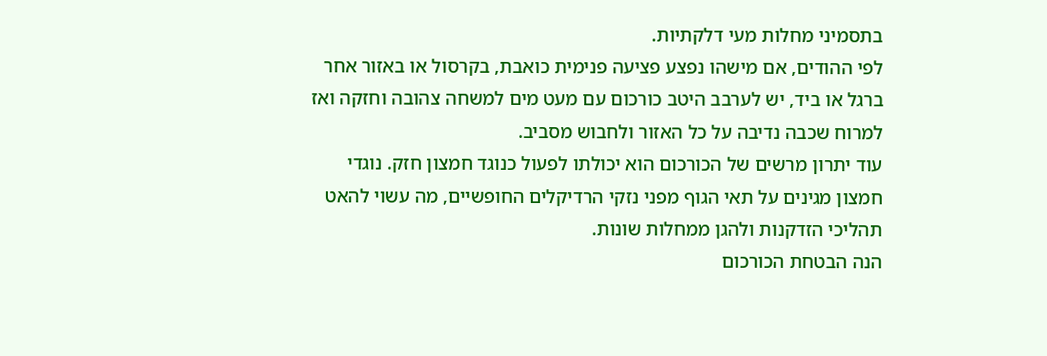בתסמיני מחלות מעי דלקתיות.
לפי ההודים, אם מישהו נפצע פציעה פנימית כואבת, בקרסול או באזור אחר ברגל או ביד, יש לערבב היטב כורכום עם מעט מים למשחה צהובה וחזקה ואז למרוח שכבה נדיבה על כל האזור ולחבוש מסביב.
עוד יתרון מרשים של הכורכום הוא יכולתו לפעול כנוגד חמצון חזק. נוגדי חמצון מגינים על תאי הגוף מפני נזקי הרדיקלים החופשיים, מה עשוי להאט תהליכי הזדקנות ולהגן ממחלות שונות.
הנה הבטחת הכורכום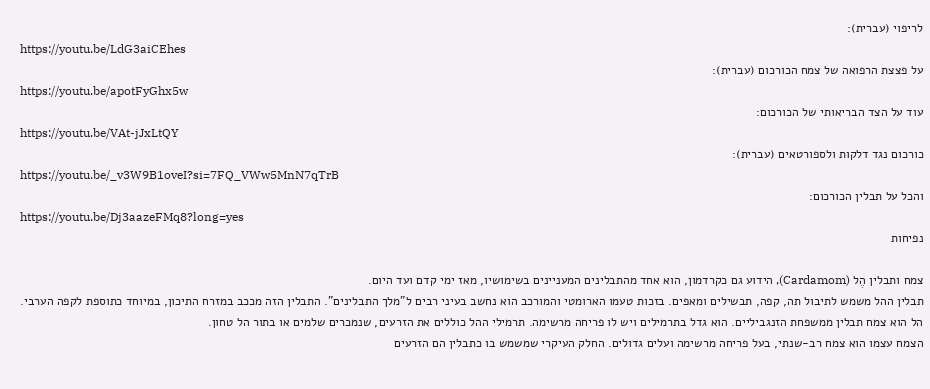לריפוי (עברית):
https://youtu.be/LdG3aiCEhes
על פצצת הרפואה של צמח הכורכום (עברית):
https://youtu.be/apotFyGhx5w
עוד על הצד הבריאותי של הכורכום:
https://youtu.be/VAt-jJxLtQY
כורכום נגד דלקות ולספורטאים (עברית):
https://youtu.be/_v3W9B1oveI?si=7FQ_VWw5MnN7qTrB
והכל על תבלין הכורכום:
https://youtu.be/Dj3aazeFMq8?long=yes
נפיחות

צמח ותבלין הֶל (Cardamom), הידוע גם כקרדמון, הוא אחד מהתבלינים המעניינים בשימושיו, מאז ימי קדם ועד היום.
תבלין ההל משמש לתיבול תה, קפה, תבשילים ומאפים. בזכות טעמו הארומטי והמורכב הוא נחשב בעיני רבים ל"מלך התבלינים". התבלין הזה מככב במזרח התיכון, במיוחד כתוספת לקפה הערבי.
הל הוא צמח תבלין ממשפחת הזנגביליים. הוא גדל בתרמילים ויש לו פריחה מרשימה. תרמילי ההל כוללים את הזרעים, שנמכרים שלמים או בתור הל טחון.
הצמח עצמו הוא צמח רב-שנתי, בעל פריחה מרשימה ועלים גדולים. החלק העיקרי שמשמש בו כתבלין הם הזרעים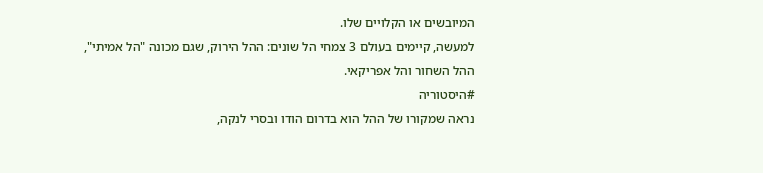המיובשים או הקלויים שלו.
למעשה, קיימים בעולם 3 צמחי הל שונים: ההל הירוק, שגם מכונה "הל אמיתי", ההל השחור והל אפריקאי.
#היסטוריה
נראה שמקורו של ההל הוא בדרום הודו ובסרי לנקה,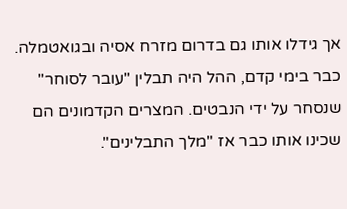אך גידלו אותו גם בדרום מזרח אסיה ובגואטמלה. כבר בימי קדם, ההל היה תבלין "עובר לסוחר" שנסחר על ידי הנבטים. המצרים הקדמונים הם שכינו אותו כבר אז "מלך התבלינים".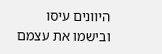היוונים עיסו ובישמו את עצמם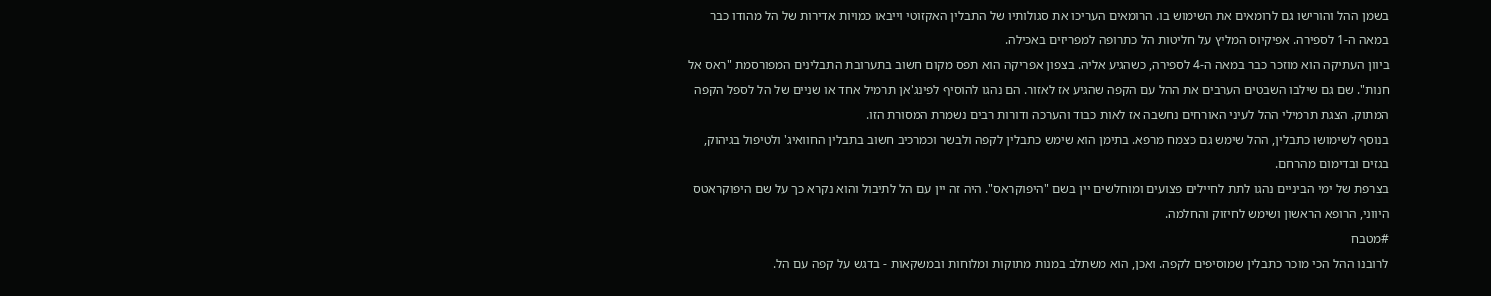בשמן ההל והורישו גם לרומאים את השימוש בו. הרומאים העריכו את סגולותיו של התבלין האקזוטי וייבאו כמויות אדירות של הל מהודו כבר במאה ה-1 לספירה. אפיקיוס המליץ על חליטות הל כתרופה למפריזים באכילה.
ביוון העתיקה הוא מוזכר כבר במאה ה-4 לספירה, כשהגיע אליה. בצפון אפריקה הוא תפס מקום חשוב בתערובת התבלינים המפורסמת "ראס אל חנות". שם גם שילבו השבטים הערבים את ההל עם הקפה שהגיע אז לאזור. הם נהגו להוסיף לפינג'אן תרמיל אחד או שניים של הל לספל הקפה המתוק. הצגת תרמילי ההל לעיני האורחים נחשבה אז לאות כבוד והערכה ודורות רבים נשמרת המסורת הזו.
בנוסף לשימושו כתבלין, ההל שימש גם כצמח מרפא. בתימן הוא שימש כתבלין לקפה ולבשר וכמרכיב חשוב בתבלין החוואיג' ולטיפול בגיהוק, בגזים ובדימום מהרחם.
בצרפת של ימי הביניים נהגו לתת לחיילים פצועים ומוחלשים יין בשם "היפוקראס". היה זה יין עם הל לתיבול והוא נקרא כך על שם היפוקראטס היווני, הרופא הראשון ושימש לחיזוק והחלמה.
#מטבח
לרובנו ההל הכי מוכר כתבלין שמוסיפים לקפה. ואכן, הוא משתלב במנות מתוקות ומלוחות ובמשקאות - בדגש על קפה עם הל.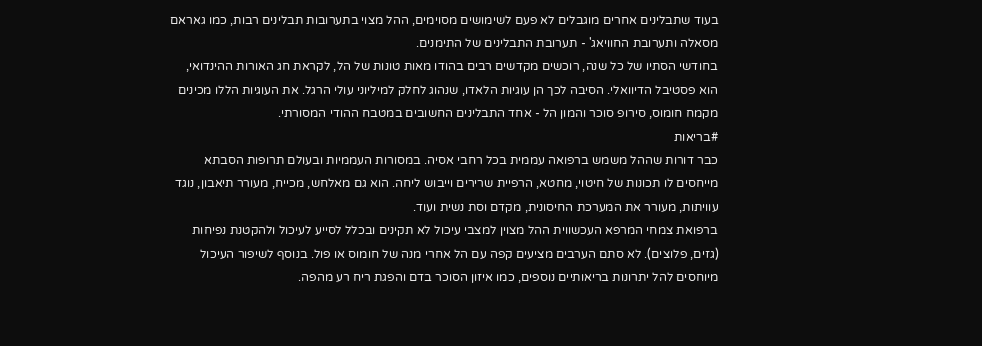בעוד שתבלינים אחרים מוגבלים לא פעם לשימושים מסוימים, ההל מצוי בתערובות תבלינים רבות, כמו גאראם מסאלה ותערובת החוויאג' - תערובת התבלינים של התימנים.
בחודשי הסתיו של כל שנה, רוכשים מקדשים רבים בהודו מאות טונות של הל, לקראת חג האורות ההינדואי, הוא פסטיבל הדיוואלי. הסיבה לכך הן עוגיות הלאדו, שנהוג לחלק למיליוני עולי הרגל. את העוגיות הללו מכינים מקמח חומוס, סירופ סוכר והמון הל - אחד התבלינים החשובים במטבח ההודי המסורתי.
#בריאות
כבר דורות שההל משמש ברפואה עממית בכל רחבי אסיה. במסורות העממיות ובעולם תרופות הסבתא מייחסים לו תכונות של חיטוי, מחטא, הרפיית שרירים וייבוש ליחה. הוא גם מאלחש, מכייח, מעורר תיאבון, נוגד עוויתות, מעורר את המערכת החיסונית, מקדם וסת נשית ועוד.
ברפואת צמחי המרפא העכשווית ההל מצוין למצבי עיכול לא תקינים ובכלל לסייע לעיכול ולהקטנת נפיחות (גזים, פלוצים). לא סתם הערבים מציעים קפה עם הל אחרי מנה של חומוס או פול. בנוסף לשיפור העיכול מיוחסים להל יתרונות בריאותיים נוספים, כמו איזון הסוכר בדם והפגת ריח רע מהפה.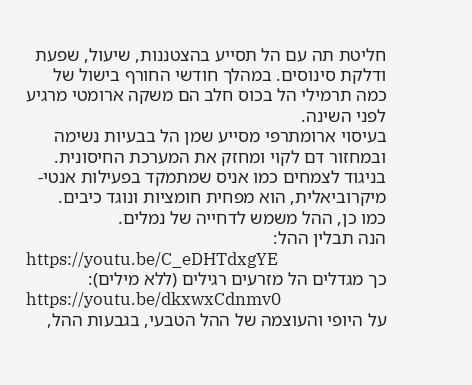חליטת תה עם הל תסייע בהצטננות, שיעול, שפעת ודלקת סינוסים. במהלך חודשי החורף בישול של כמה תרמילי הל בכוס חלב הם משקה ארומטי מרגיע לפני השינה.
בעיסוי ארומתרפי מסייע שמן הל בבעיות נשימה ובמחזור דם לקוי ומחזק את המערכת החיסונית.
בניגוד לצמחים כמו אניס שמתמקד בפעילות אנטי-מיקרוביאלית, הוא מפחית חומציות ונוגד כיבים.
כמו כן, ההל משמש לדחייה של נמלים.
הנה תבלין ההל:
https://youtu.be/C_eDHTdxgYE
כך מגדלים הל מזרעים רגילים (ללא מילים):
https://youtu.be/dkxwxCdnmv0
על היופי והעוצמה של ההל הטבעי, בגבעות ההל,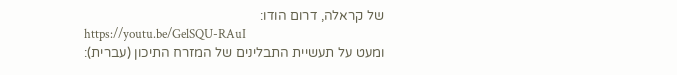של קראלה, דרום הודו:
https://youtu.be/GelSQU-RAuI
ומעט על תעשיית התבלינים של המזרח התיכון (עברית):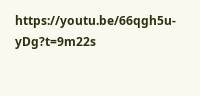https://youtu.be/66qgh5u-yDg?t=9m22s